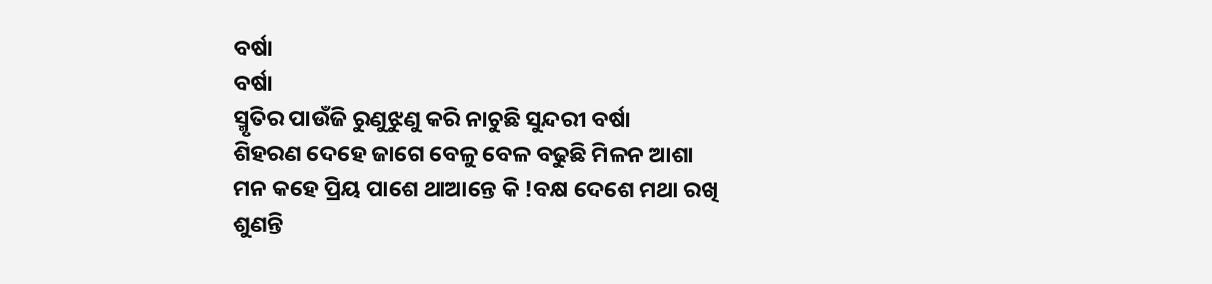ବର୍ଷା
ବର୍ଷା
ସ୍ମୃତିର ପାଉଁଜି ରୁଣୁଝୁଣୁ କରି ନାଚୁଛି ସୁନ୍ଦରୀ ବର୍ଷା
ଶିହରଣ ଦେହେ ଜାଗେ ବେଳୁ ବେଳ ବଢୁଛି ମିଳନ ଆଶା
ମନ କହେ ପ୍ରିୟ ପାଶେ ଥାଆନ୍ତେ କି !ବକ୍ଷ ଦେଶେ ମଥା ରଖି
ଶୁଣନ୍ତି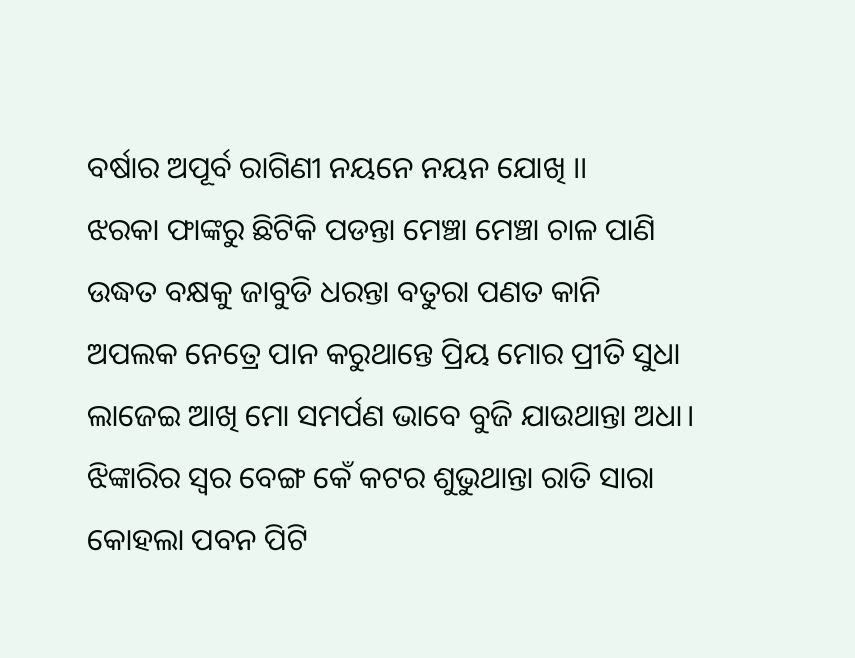ବର୍ଷାର ଅପୂର୍ବ ରାଗିଣୀ ନୟନେ ନୟନ ଯୋଖି ।।
ଝରକା ଫାଙ୍କରୁ ଛିଟିକି ପଡନ୍ତା ମେଞ୍ଚା ମେଞ୍ଚା ଚାଳ ପାଣି
ଉଦ୍ଧତ ବକ୍ଷକୁ ଜାବୁଡି ଧରନ୍ତା ବତୁରା ପଣତ କାନି
ଅପଲକ ନେତ୍ରେ ପାନ କରୁଥାନ୍ତେ ପ୍ରିୟ ମୋର ପ୍ରୀତି ସୁଧା
ଲାଜେଇ ଆଖି ମୋ ସମର୍ପଣ ଭାବେ ବୁଜି ଯାଉଥାନ୍ତା ଅଧା।
ଝିଙ୍କାରିର ସ୍ବର ବେଙ୍ଗ କେଁ କଟର ଶୁଭୁଥାନ୍ତା ରାତି ସାରା
କୋହଲା ପବନ ପିଟି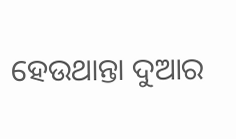ହେଉଥାନ୍ତା ଦୁଆର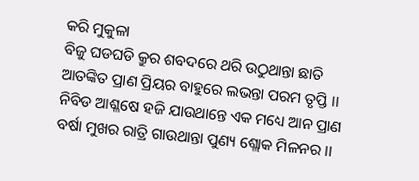କରି ମୁକୁଳା
ବିଜୁ ଘଡଘଡି କ୍ରୁର ଶବଦରେ ଥରି ଉଠୁଥାନ୍ତା ଛାତି
ଆତଙ୍କିତ ପ୍ରାଣ ପ୍ରିୟର ବାହୁରେ ଲଭନ୍ତା ପରମ ତୃପ୍ତି ।।
ନିବିଡ ଆଶ୍ଳଷେ ହଜି ଯାଉଥାନ୍ତେ ଏକ ମଧ୍ୟେ ଆନ ପ୍ରାଣ
ବର୍ଷା ମୁଖର ରାତ୍ରି ଗାଉଥାନ୍ତା ପୁଣ୍ୟ ଶ୍ଲୋକ ମିଳନର ।।